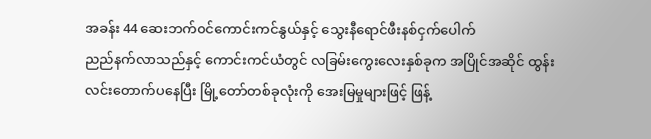အခန်း 44 ဆေးဘက်၀င်ကောင်းကင်နွယ်နှင့် သွေးနီရောင်ဖီးနစ်ငှက်ပေါက်
ညည်နက်လာသည်နှင့် ကောင်းကင်ယံတွင် လခြမ်းကွေးလေးနှစ်ခုက အပြိုင်အဆိုင် ထွန်းလင်းတောက်ပနေပြီး မြို့တော်တစ်ခုလုံးကို အေးမြမှုများဖြင့် ဖြန့်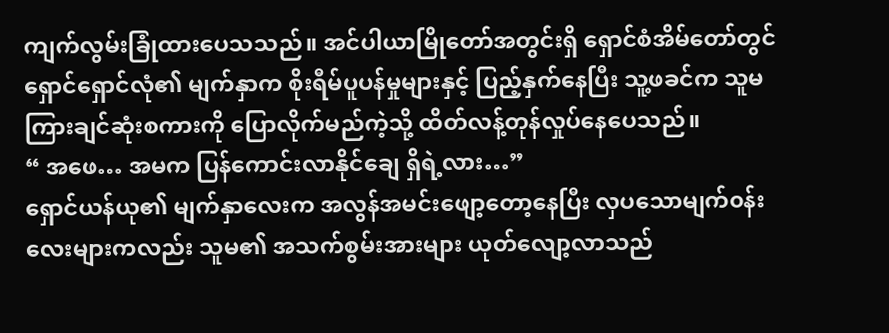ကျက်လွမ်းခြုံထားပေသသည်။ အင်ပါယာမြိုတော်အတွင်းရှိ ရှောင်စံအိမ်တော်တွင် ရှောင်ရှောင်လုံ၏ မျက်နှာက စိုးရီမ်ပူပန်မှုများနှင့် ပြည့်နှက်နေပြီး သူ့ဖခင်က သူမကြားချင်ဆုံးစကားကို ပြောလိုက်မည်ကဲ့သို့ ထိတ်လန့်တုန်လှုပ်နေပေသည်။
“ အဖေ… အမက ပြန်ကောင်းလာနိုင်ချေ ရှိရဲ့လား…”
ရှောင်ယန်ယု၏ မျက်နှာလေးက အလွန်အမင်းဖျော့တော့နေပြီး လှပသောမျက်၀န်းလေးများကလည်း သူမ၏ အသက်စွမ်းအားများ ယုတ်လျော့လာသည်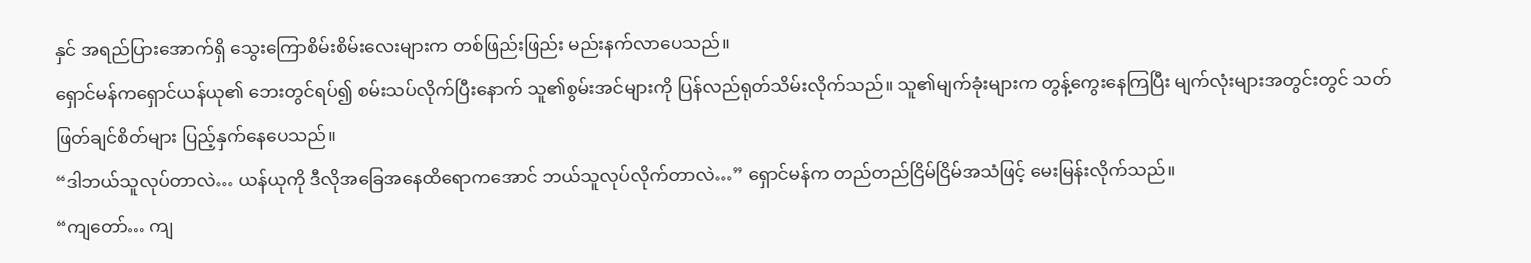နှင် အရည်ပြားအောက်ရှိ သွေးကြောစိမ်းစိမ်းလေးများက တစ်ဖြည်းဖြည်း မည်းနက်လာပေသည်။
ရှောင်မန်ကရှောင်ယန်ယု၏ ဘေးတွင်ရပ်၍ စမ်းသပ်လိုက်ပြီးနောက် သူ၏စွမ်းအင်များကို ပြန်လည်ရုတ်သိမ်းလိုက်သည်။ သူ၏မျက်ခုံးများက တွန့်ကွေးနေကြပြီး မျက်လုံးများအတွင်းတွင် သတ်ဖြတ်ချင်စိတ်များ ပြည့်နှက်နေပေသည်။
“ဒါဘယ်သူလုပ်တာလဲ… ယန်ယုကို ဒီလိုအခြေအနေထိရောကအောင် ဘယ်သူလုပ်လိုက်တာလဲ…” ရှောင်မန်က တည်တည်ငြိမ်ငြိမ်အသံဖြင့် မေးမြန်းလိုက်သည်။
“ကျတော်… ကျ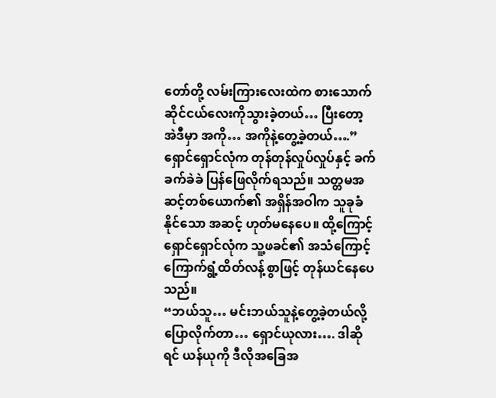တော်တို့ လမ်းကြားလေးထဲက စားသောက်ဆိုင်ငယ်လေးကိုသွားခဲ့တယ်… ပြီးတော့ အဲဒီမှာ အကို… အကိုနဲ့တွေ့ခဲ့တယ်….” ရှောင်ရှောင်လုံက တုန်တုန်လှုပ်လှုပ်နှင့် ခက်ခက်ခဲခဲ ပြန်ဖြေလိုက်ရသည်။ သတ္တမအဆင့်တစ်ယောက်၏ အရှိန်အဝါက သူခုခံနိုင်သော အဆင့် ဟုတ်မနေပေ။ ထို့ကြောင့် ရှောင်ရှောင်လုံက သူ့ဖခင်၏ အသံကြောင့် ကြောက်ရွံ့ထိတ်လန့်စွာဖြင့် တုန်ယင်နေပေသည်။
“ဘယ်သူ… မင်းဘယ်သူနဲ့တွေ့ခဲ့တယ်လို့ပြောလိုက်တာ… ရှောင်ယုလား…. ဒါဆိုရင် ယန်ယုကို ဒီလိုအခြေအ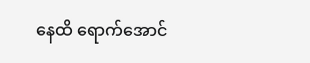နေထိ ရောက်အောင်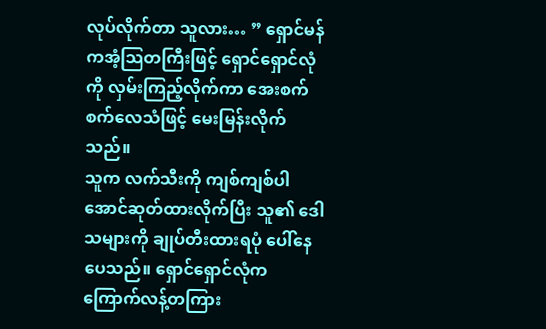လုပ်လိုက်တာ သူလား… ” ရှောင်မန်ကအံ့သြတကြီးဖြင့် ရှောင်ရှောင်လုံကို လှမ်းကြည့်လိုက်ကာ အေးစက်စက်လေသံဖြင့် မေးမြန်းလိုက်သည်။
သူက လက်သီးကို ကျစ်ကျစ်ပါအောင်ဆုတ်ထားလိုက်ပြီး သူ၏ ဒေါသများကို ချုပ်တီးထားရပုံ ပေါ်နေပေသည်။ ရှောင်ရှောင်လုံက ကြောက်လန့်တကြား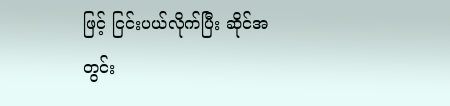ဖြင့် ငြင်းပယ်လိုက်ပြီး ဆိုင်အတွင်း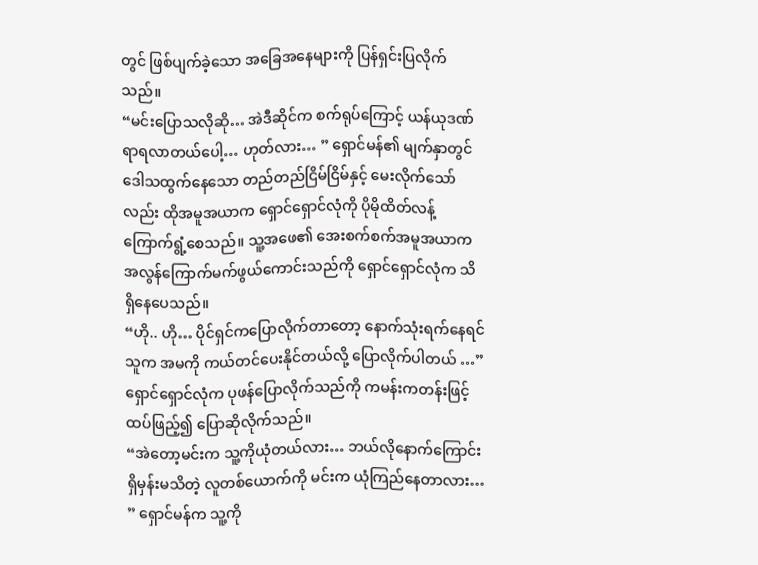တွင် ဖြစ်ပျက်ခဲ့သော အခြေအနေများကို ပြန်ရှင်းပြလိုက်သည်။
“မင်းပြောသလိုဆို… အဲဒီဆိုင်က စက်ရုပ်ကြောင့် ယန်ယုဒဏ်ရာရလာတယ်ပေါ့… ဟုတ်လား… ” ရှောင်မန်၏ မျက်နှာတွင် ဒေါသထွက်နေသော တည်တည်ငြိမ်ငြိမ်နှင့် မေးလိုက်သော်လည်း ထိုအမူအယာက ရှောင်ရှောင်လုံကို ပိုမိုထိတ်လန့်ကြောက်ရွံ့စေသည်။ သူ့အဖေ၏ အေးစက်စက်အမူအယာက အလွန်ကြောက်မက်ဖွယ်ကောင်းသည်ကို ရှောင်ရှောင်လုံက သိရှိနေပေသည်။
“ဟို.. ဟို… ပိုင်ရှင်ကပြောလိုက်တာတော့ နောက်သုံးရက်နေရင် သူက အမကို ကယ်တင်ပေးနိုင်တယ်လို့ ပြောလိုက်ပါတယ် …” ရှောင်ရှောင်လုံက ပုဖန်ပြောလိုက်သည်ကို ကမန်းကတန်းဖြင့် ထပ်ဖြည့်၍ ပြောဆိုလိုက်သည်။
“အဲတော့မင်းက သူ့ကိုယုံတယ်လား… ဘယ်လိုနောက်ကြောင်းရှိမှန်းမသိတဲ့ လူတစ်ယောက်ကို မင်းက ယုံကြည်နေတာလား… ” ရှောင်မန်က သူ့ကို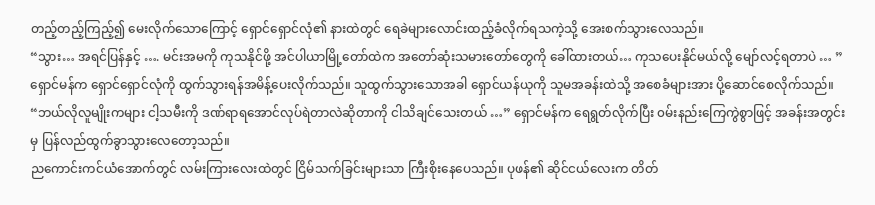တည့်တည့်ကြည့်၍ မေးလိုက်သောကြောင့် ရှောင်ရှောင်လုံ၏ နားထဲတွင် ရေခဲများလောင်းထည့်ခံလိုက်ရသကဲ့သို့ အေးစက်သွားလေသည်။
“သွား… အရင်ပြန်နှင့် …. မင်းအမကို ကုသနိုင်ဖို့ အင်ပါယာမြို့တော်ထဲက အတော်ဆုံးသမားတော်တွေကို ခေါ်ထားတယ်… ကုသပေးနိုင်မယ်လို့ မျော်လင့်ရတာပဲ … ” ရှောင်မန်က ရှောင်ရှောင်လုံကို ထွက်သွားရန်အမိန့်ပေးလိုက်သည်။ သူထွက်သွားသောအခါ ရှောင်ယန်ယုကို သူမအခန်းထဲသို့ အစေခံများအား ပို့ဆောင်စေလိုက်သည်။
“ဘယ်လိုလူမျိုးကများ ငါ့သမီးကို ဒဏ်ရာရအောင်လုပ်ရဲတာလဲဆိုတာကို ငါသိချင်သေးတယ် …” ရှောင်မန်က ရေရွတ်လိုက်ပြီး ၀မ်းနည်းကြေကွဲစွာဖြင့် အခန်းအတွင်းမှ ပြန်လည်ထွက်ခွာသွားလေတော့သည်။
ညကောင်းကင်ယံအောက်တွင် လမ်းကြားလေးထဲတွင် ငြိမ်သက်ခြင်းများသာ ကြီးစိုးနေပေသည်။ ပုဖန်၏ ဆိုင်ငယ်လေးက တိတ်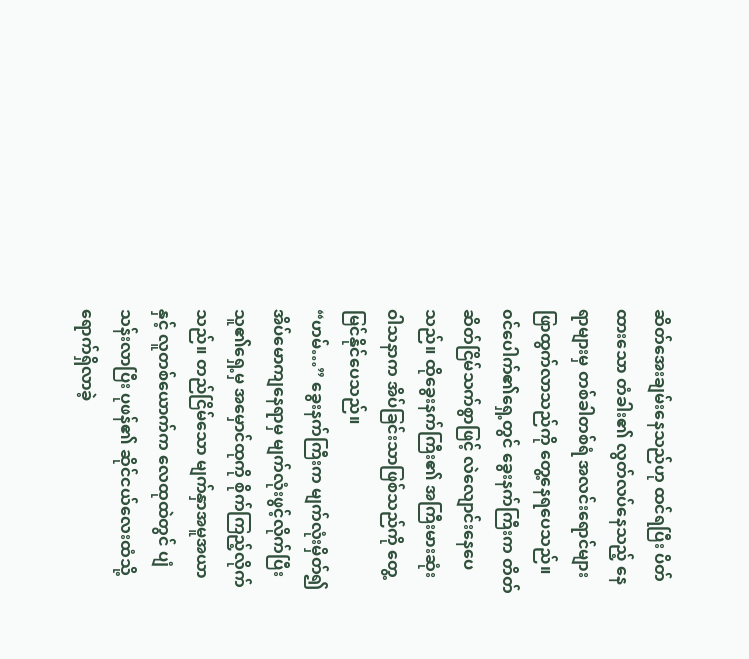ဆိတ်အေးချမ်းနေသည်ဟု ထင်ရပြီး ပိတ်ထားသော တံခါး၏ လွတ်လပ်နေသည့် နေရာများမှ တစ်ခါတစ်ရံ အလင်းရောင်များ ဖြာထွက်လာသည်ကို တွေ့နေရပေသည်။ ၀င်ပေါက်၏ရှေ့တွင် ခွေးနက်ကြီးက တိတ်ဆိတ်ငြိမ်သက်စွာဖြင့် လဲလျောင်းနေပေသည်။ ထိုခွေးနက်ကြီး၏ အကြီးမားဆုံး ဝါသနာက အိပ်ခြင်းသာဖြစ်သည်ကို တွေ့မြင်နိုင်ပေသည်။
“ဟမ်…” ခွေးနက်ကြီးက မျက်လုံးမှိတ်၍ အိပ်မောကျနေရာမှ မျက်လုံးဖွင့်လိုက်ပြီး သူ၏ရှေ့မှ အမှောင်ထုကို စိုက်ကြည့်လိုက်သည်။ တည်ငြိမ်သော မျက်နှာအမူအယာနှင့် လူတစ်ယောက်က လေထုထဲတွင် ပျံသန်းလာပြီး ပုဖန်၏ ဆိုင်ငယ်လေးထံသို့ ရောက်ရှိလာခဲ့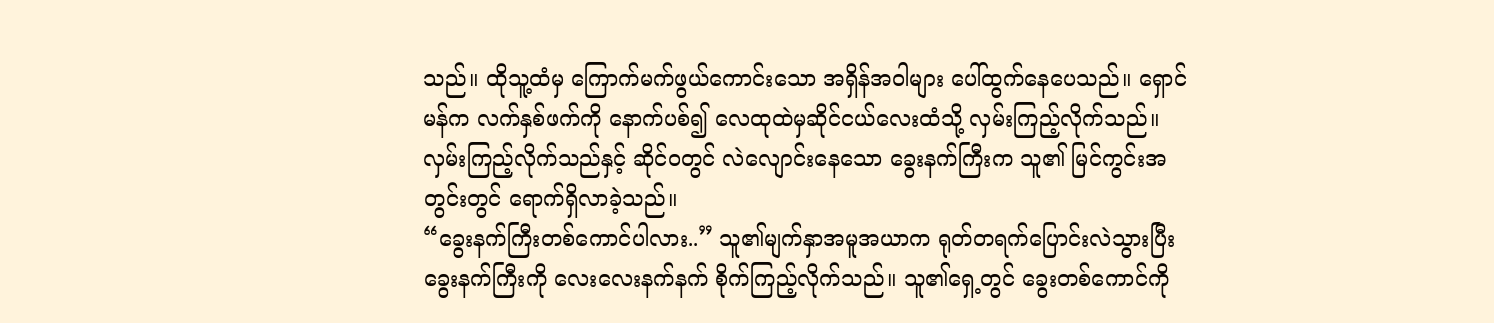သည်။ ထိုသူ့ထံမှ ကြောက်မက်ဖွယ်ကောင်းသော အရှိန်အဝါများ ပေါ်ထွက်နေပေသည်။ ရှောင်မန်က လက်နှစ်ဖက်ကို နောက်ပစ်၍ လေထုထဲမှဆိုင်ငယ်လေးထံသို့ လှမ်းကြည့်လိုက်သည်။ လှမ်းကြည့်လိုက်သည်နှင့် ဆိုင်၀တွင် လဲလျောင်းနေသော ခွေးနက်ကြီးက သူ၏ မြင်ကွင်းအတွင်းတွင် ရောက်ရှိလာခဲ့သည်။
“ခွေးနက်ကြီးတစ်ကောင်ပါလား..” သူ၏မျက်နှာအမူအယာက ရုတ်တရက်ပြောင်းလဲသွားပြီး ခွေးနက်ကြီးကို လေးလေးနက်နက် စိုက်ကြည့်လိုက်သည်။ သူ၏ရှေ့တွင် ခွေးတစ်ကောင်ကို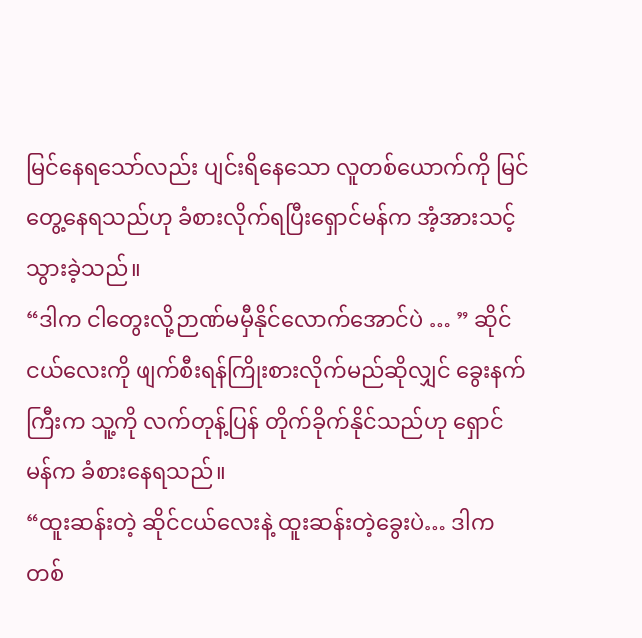မြင်နေရသော်လည်း ပျင်းရိနေသော လူတစ်ယောက်ကို မြင်တွေ့နေရသည်ဟု ခံစားလိုက်ရပြီးရှောင်မန်က အံ့အားသင့်သွားခဲ့သည်။
“ဒါက ငါတွေးလို့ဉာဏ်မမှီနိုင်လောက်အောင်ပဲ … ” ဆိုင်ငယ်လေးကို ဖျက်စီးရန်ကြိုးစားလိုက်မည်ဆိုလျှင် ခွေးနက်ကြီးက သူ့ကို လက်တုန့်ပြန် တိုက်ခိုက်နိုင်သည်ဟု ရှောင်မန်က ခံစားနေရသည်။
“ထူးဆန်းတဲ့ ဆိုင်ငယ်လေးနဲ့ ထူးဆန်းတဲ့ခွေးပဲ… ဒါကတစ်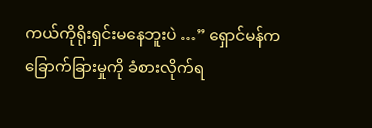ကယ်ကိုရိုးရှင်းမနေဘူးပဲ …” ရှောင်မန်က ခြောက်ခြားမှုကို ခံစားလိုက်ရ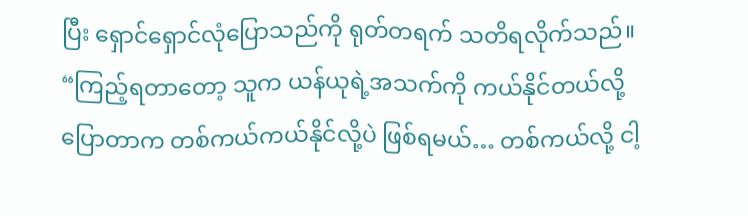ပြီး ရှောင်ရှောင်လုံပြောသည်ကို ရုတ်တရက် သတိရလိုက်သည်။
“ကြည့်ရတာတော့ သူက ယန်ယုရဲ့အသက်ကို ကယ်နိုင်တယ်လို့ ပြောတာက တစ်ကယ်ကယ်နိုင်လို့ပဲ ဖြစ်ရမယ်… တစ်ကယ်လို့ ငါ့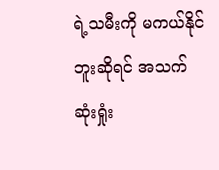ရဲ့သမီးကို မကယ်နိုင်ဘူးဆိုရင် အသက်ဆုံးရှုံး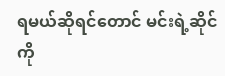ရမယ်ဆိုရင်တောင် မင်းရဲ့ဆိုင်ကို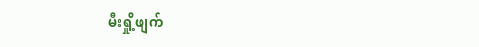မီးရှို့ဖျက်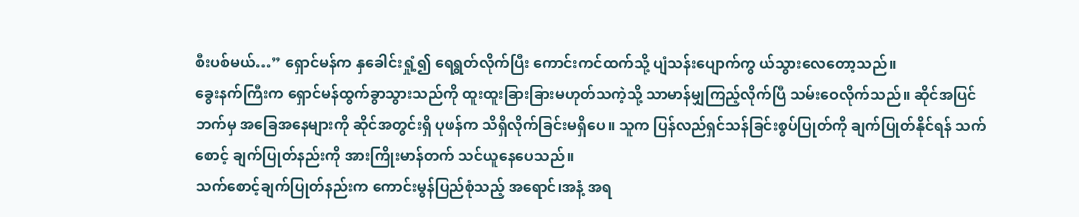စီးပစ်မယ်…” ရှောင်မန်က နှခေါင်းရှုံ့၍ ရေရွတ်လိုက်ပြီး ကောင်းကင်ထက်သို့ ပျံသန်းပျောက်ကွ ယ်သွားလေတော့သည်။
ခွေးနက်ကြီးက ရှောင်မန်ထွက်ခွာသွားသည်ကို ထူးထူးခြားခြားမဟုတ်သကဲ့သို့ သာမာန်မျှကြည့်လိုက်ပြီ သမ်းဝေလိုက်သည်။ ဆိုင်အပြင်ဘက်မှ အခြေအနေများကို ဆိုင်အတွင်းရှိ ပုဖန်က သိရှိလိုက်ခြင်းမရှိပေ။ သူက ပြန်လည်ရှင်သန်ခြင်းစွပ်ပြုတ်ကို ချက်ပြုတ်နိုင်ရန် သက်စောင့် ချက်ပြုတ်နည်းကို အားကြိုးမာန်တက် သင်ယူနေပေသည်။
သက်စောင့်ချက်ပြုတ်နည်းက ကောင်းမွန်ပြည်စုံသည့် အရောင်၊အနံ့ အရ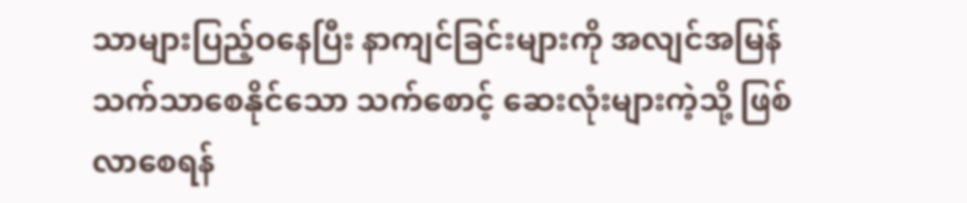သာများပြည့်ဝနေပြီး နာကျင်ခြင်းများကို အလျင်အမြန် သက်သာစေနိုင်သော သက်စောင့် ဆေးလုံးများကဲ့သို့ ဖြစ်လာစေရန်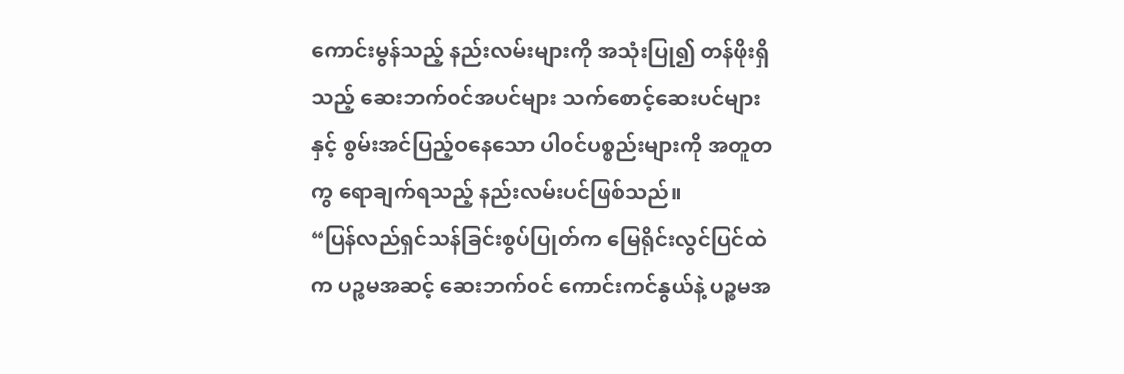ကောင်းမွန်သည့် နည်းလမ်းများကို အသုံးပြု၍ တန်ဖိုးရှိသည့် ဆေးဘက်၀င်အပင်များ သက်စောင့်ဆေးပင်များနှင့် စွမ်းအင်ပြည့်ဝနေသော ပါ၀င်ပစ္စည်းများကို အတူတကွ ရောချက်ရသည့် နည်းလမ်းပင်ဖြစ်သည်။
“ပြန်လည်ရှင်သန်ခြင်းစွပ်ပြုတ်က မြေရိုင်းလွင်ပြင်ထဲက ပဉ္စမအဆင့် ဆေးဘက်၀င် ကောင်းကင်နွယ်နဲ့ ပဉ္စမအ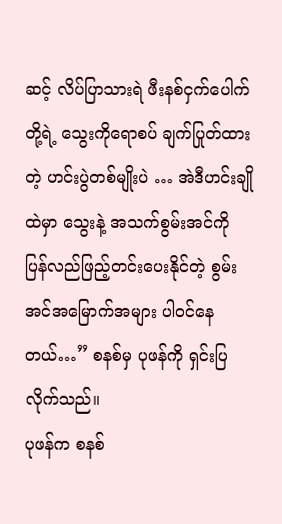ဆင့် လိပ်ပြာသားရဲ ဖီးနစ်ငှက်ပေါက်တို့ရဲ့ သွေးကိုရောစပ် ချက်ပြုတ်ထားတဲ့ ဟင်းပွဲတစ်မျိုးပဲ … အဲဒီဟင်းချိုထဲမှာ သွေးနဲ့ အသက်စွမ်းအင်ကို ပြန်လည်ဖြည့်တင်းပေးနိုင်တဲ့ စွမ်းအင်အမြောက်အများ ပါ၀င်နေတယ်…” စနစ်မှ ပုဖန်ကို ရှင်းပြလိုက်သည်။
ပုဖန်က စနစ်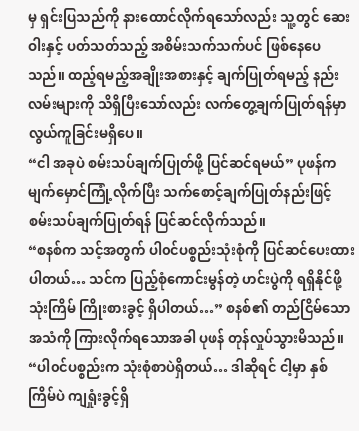မှ ရှင်းပြသည်ကို နားထောင်လိုက်ရသော်လည်း သူ့တွင် ဆေးဝါးနှင့် ပတ်သတ်သည့် အစိမ်းသက်သက်ပင် ဖြစ်နေပေသည်။ ထည့်ရမည့်အချိုးအစားနှင့် ချက်ပြုတ်ရမည့် နည်းလမ်းများကို သိရှိပြီးသော်လည်း လက်တွေ့ချက်ပြုတ်ရန်မှာ လွယ်ကူခြင်းမရှိပေ။
“ငါ အခုပဲ စမ်းသပ်ချက်ပြုတ်ဖို့ ပြင်ဆင်ရမယ်” ပုဖန်က မျက်မှောင်ကြုံ့လိုက်ပြီး သက်စောင့်ချက်ပြုတ်နည်းဖြင့် စမ်းသပ်ချက်ပြုတ်ရန် ပြင်ဆင်လိုက်သည်။
“စနစ်က သင့်အတွက် ပါ၀င်ပစ္စည်းသုံးစုံကို ပြင်ဆင်ပေးထားပါတယ်… သင်က ပြည့်စုံကောင်းမွန်တဲ့ ဟင်းပွဲကို ရရှိနိုင်ဖို့ သုံးကြိမ် ကြိုးစားခွင့် ရှိပါတယ်…” စနစ်၏ တည်ငြိမ်သောအသံကို ကြားလိုက်ရသောအခါ ပုဖန် တုန်လှုပ်သွားမိသည်။
“ပါ၀င်ပစ္စည်းက သုံးစုံစာပဲရှိတယ်… ဒါဆိုရင် ငါ့မှာ နှစ်ကြိမ်ပဲ ကျရှုံးခွင့်ရှိ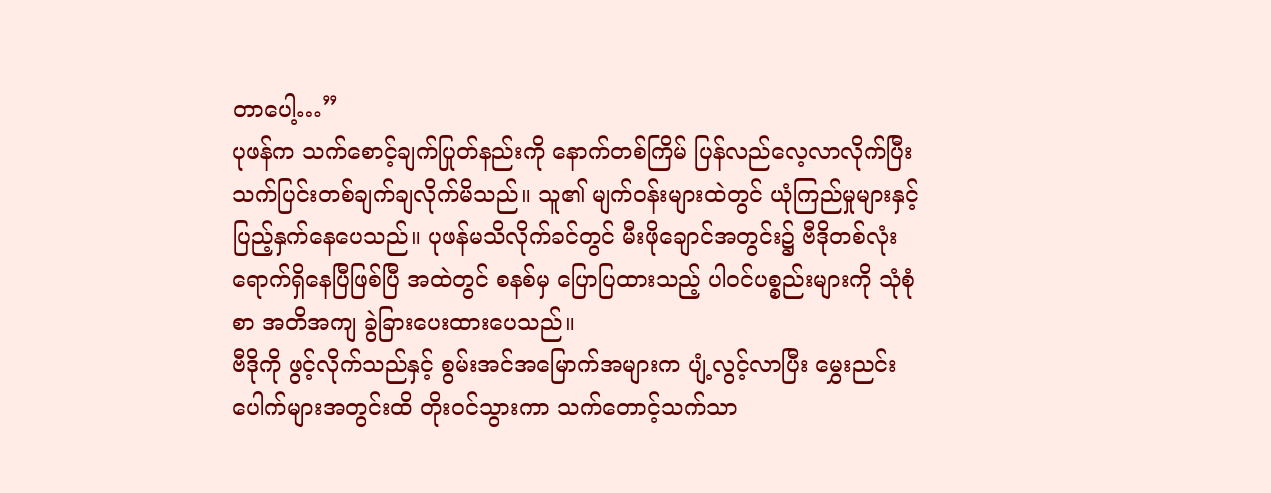တာပေါ့…”
ပုဖန်က သက်စောင့်ချက်ပြုတ်နည်းကို နောက်တစ်ကြိမ် ပြန်လည်လေ့လာလိုက်ပြီး သက်ပြင်းတစ်ချက်ချလိုက်မိသည်။ သူ၏ မျက်၀န်းများထဲတွင် ယုံကြည်မှုများနှင့် ပြည့်နှက်နေပေသည်။ ပုဖန်မသိလိုက်ခင်တွင် မီးဖိုချောင်အတွင်း၌ ဗီဒိုတစ်လုံးရောက်ရှိနေပြီဖြစ်ပြီ အထဲတွင် စနစ်မှ ပြောပြထားသည့် ပါ၀င်ပစ္စည်းများကို သုံစုံစာ အတိအကျ ခွဲခြားပေးထားပေသည်။
ဗီဒိုကို ဖွင့်လိုက်သည်နှင့် စွမ်းအင်အမြောက်အများက ပျံ့လွင့်လာပြီး မွှေးညင်းပေါက်များအတွင်းထိ တိုး၀င်သွားကာ သက်တောင့်သက်သာ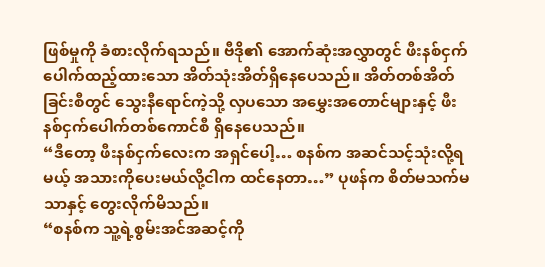ဖြစ်မှုကို ခံစားလိုက်ရသည်။ ဗီဒို၏ အောက်ဆုံးအလွှာတွင် ဖီးနစ်ငှက်ပေါက်ထည့်ထားသော အိတ်သုံးအိတ်ရှိနေပေသည်။ အိတ်တစ်အိတ်ခြင်းစီတွင် သွေးနီရောင်ကဲ့သို့ လှပသော အမွှေးအတောင်များနှင့် ဖီးနစ်ငှက်ပေါက်တစ်ကောင်စီ ရှိနေပေသည်။
“ဒီတော့ ဖီးနစ်ငှက်လေးက အရှင်ပေါ့… စနစ်က အဆင်သင့်သုံးလို့ရမယ့် အသားကိုပေးမယ်လို့ငါက ထင်နေတာ…” ပုဖန်က စိတ်မသက်မသာနှင့် တွေးလိုက်မိသည်။
“စနစ်က သူ့ရဲ့စွမ်းအင်အဆင့်ကို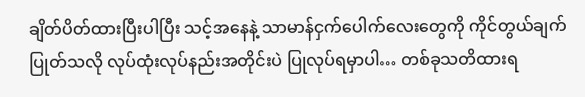ချိတ်ပိတ်ထားပြီးပါပြီး သင့်အနေနဲ့ သာမာန်ငှက်ပေါက်လေးတွေကို ကိုင်တွယ်ချက်ပြုတ်သလို လုပ်ထုံးလုပ်နည်းအတိုင်းပဲ ပြုလုပ်ရမှာပါ… တစ်ခုသတိထားရ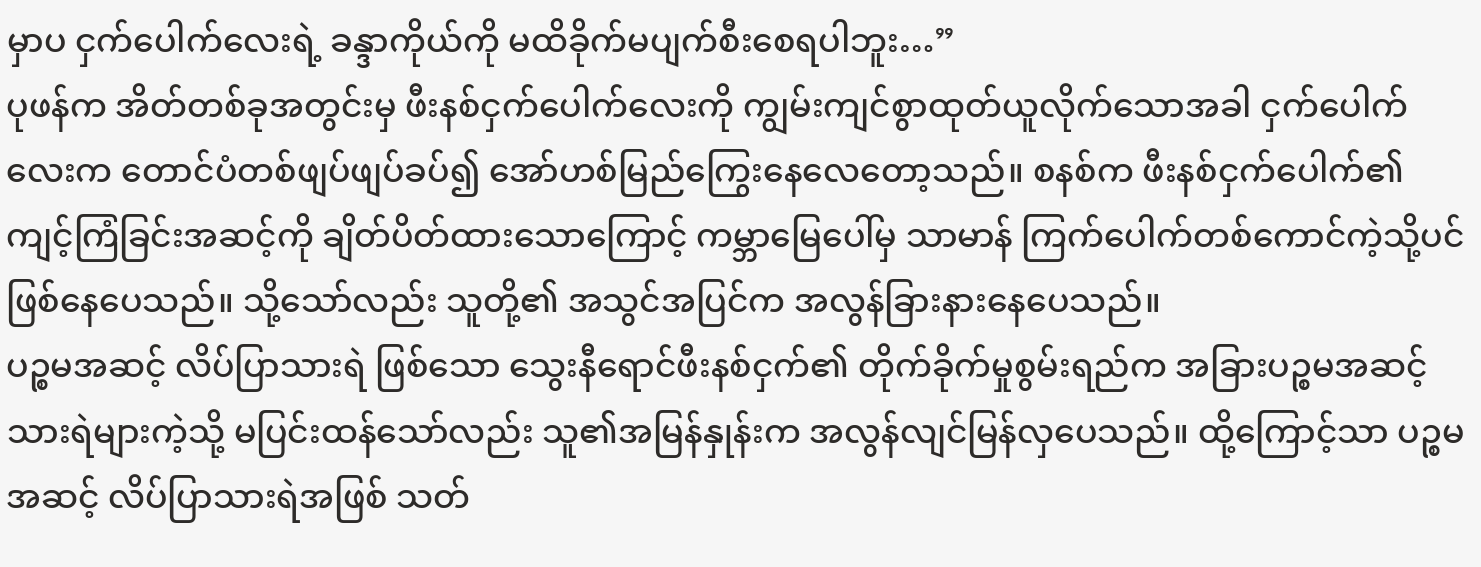မှာပ ငှက်ပေါက်လေးရဲ့ ခန္ဒာကိုယ်ကို မထိခိုက်မပျက်စီးစေရပါဘူး…”
ပုဖန်က အိတ်တစ်ခုအတွင်းမှ ဖီးနစ်ငှက်ပေါက်လေးကို ကျွမ်းကျင်စွာထုတ်ယူလိုက်သောအခါ ငှက်ပေါက်လေးက တောင်ပံတစ်ဖျပ်ဖျပ်ခပ်၍ အော်ဟစ်မြည်ကြွေးနေလေတော့သည်။ စနစ်က ဖီးနစ်ငှက်ပေါက်၏ ကျင့်ကြံခြင်းအဆင့်ကို ချိတ်ပိတ်ထားသောကြောင့် ကမ္ဘာမြေပေါ်မှ သာမာန် ကြက်ပေါက်တစ်ကောင်ကဲ့သို့ပင် ဖြစ်နေပေသည်။ သို့သော်လည်း သူတို့၏ အသွင်အပြင်က အလွန်ခြားနားနေပေသည်။
ပဉ္စမအဆင့် လိပ်ပြာသားရဲ ဖြစ်သော သွေးနီရောင်ဖီးနစ်ငှက်၏ တိုက်ခိုက်မှုစွမ်းရည်က အခြားပဉ္စမအဆင့် သားရဲများကဲ့သို့ မပြင်းထန်သော်လည်း သူ၏အမြန်နှုန်းက အလွန်လျင်မြန်လှပေသည်။ ထို့ကြောင့်သာ ပဉ္စမအဆင့် လိပ်ပြာသားရဲအဖြစ် သတ်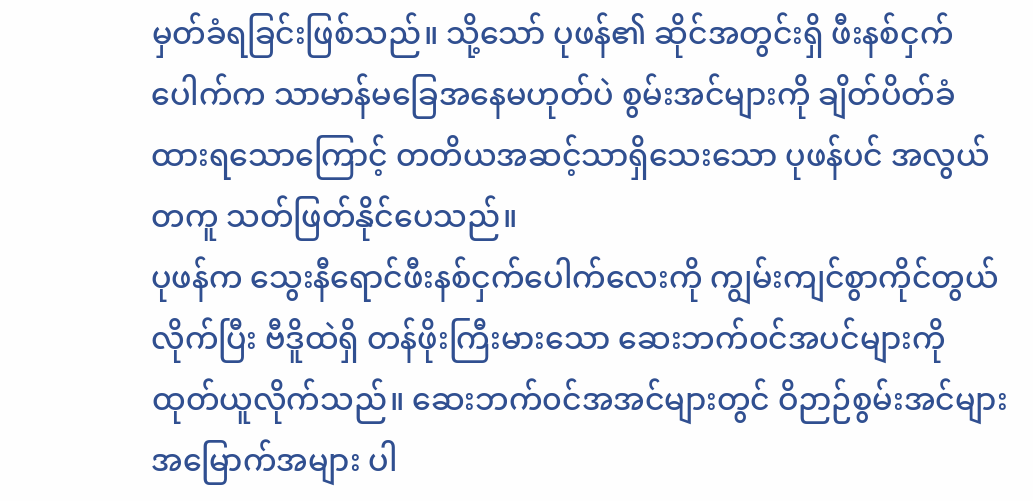မှတ်ခံရခြင်းဖြစ်သည်။ သို့သော် ပုဖန်၏ ဆိုင်အတွင်းရှိ ဖီးနစ်ငှက်ပေါက်က သာမာန်မခြေအနေမဟုတ်ပဲ စွမ်းအင်များကို ချိတ်ပိတ်ခံထားရသောကြောင့် တတိယအဆင့်သာရှိသေးသော ပုဖန်ပင် အလွယ်တကူ သတ်ဖြတ်နိုင်ပေသည်။
ပုဖန်က သွေးနီရောင်ဖီးနစ်ငှက်ပေါက်လေးကို ကျွမ်းကျင်စွာကိုင်တွယ်လိုက်ပြီး ဗီဒိူထဲရှိ တန်ဖိုးကြီးမားသော ဆေးဘက်၀င်အပင်များကို ထုတ်ယူလိုက်သည်။ ဆေးဘက်၀င်အအင်များတွင် ဝိဉာဉ်စွမ်းအင်များ အမြောက်အများ ပါ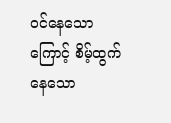၀င်နေသောကြောင့် စိမ့်ထွက်နေသော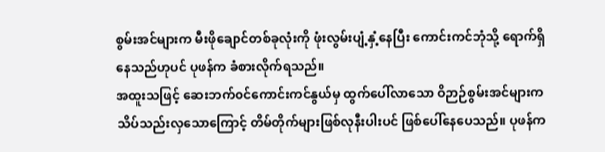စွမ်းအင်များက မီးဖိုချောင်တစ်ခုလုံးကို ဖုံးလွမ်းပျံ့နှံ့နေပြီး ကောင်းကင်ဘုံသို့ ရောက်ရှိနေသည်ဟုပင် ပုဖန်က ခံစားလိုက်ရသည်။
အထူးသဖြင့် ဆေးဘက်၀င်ကောင်းကင်နွယ်မှ ထွက်ပေါ်လာသော ဝိဉာဉ်စွမ်းအင်များက သိပ်သည်းလှသောကြောင့် တိမ်တိုက်များဖြစ်လုနီးပါးပင် ဖြစ်ပေါ်နေပေသည်။ ပုဖန်က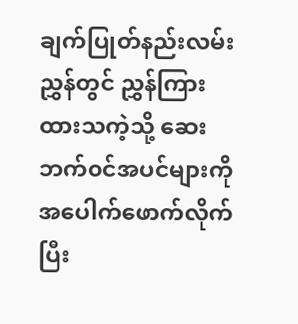ချက်ပြုတ်နည်းလမ်းညွှန်တွင် ညွှန်ကြားထားသကဲ့သို့ ဆေးဘက်၀င်အပင်များကို အပေါက်ဖောက်လိုက်ပြီး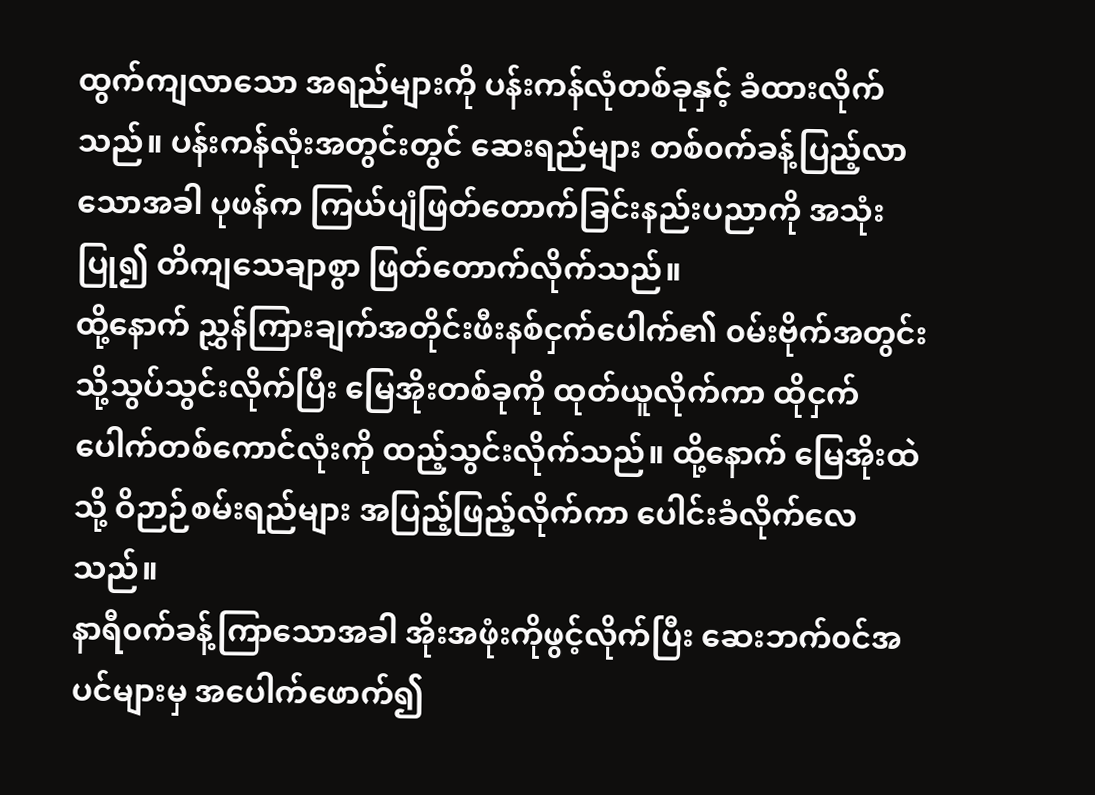ထွက်ကျလာသော အရည်များကို ပန်းကန်လုံတစ်ခုနှင့် ခံထားလိုက်သည်။ ပန်းကန်လုံးအတွင်းတွင် ဆေးရည်များ တစ်၀က်ခန့်ပြည့်လာသောအခါ ပုဖန်က ကြယ်ပျံဖြတ်တောက်ခြင်းနည်းပညာကို အသုံးပြု၍ တိကျသေချာစွာ ဖြတ်တောက်လိုက်သည်။
ထို့နောက် ညွှန်ကြားချက်အတိုင်းဖီးနစ်ငှက်ပေါက်၏ ၀မ်းဗိုက်အတွင်းသို့သွပ်သွင်းလိုက်ပြီး မြေအိုးတစ်ခုကို ထုတ်ယူလိုက်ကာ ထိုငှက်ပေါက်တစ်ကောင်လုံးကို ထည့်သွင်းလိုက်သည်။ ထို့နောက် မြေအိုးထဲသို့ ဝိဉာဉ်စမ်းရည်များ အပြည့်ဖြည့်လိုက်ကာ ပေါင်းခံလိုက်လေသည်။
နာရီ၀က်ခန့်ကြာသောအခါ အိုးအဖုံးကိုဖွင့်လိုက်ပြီး ဆေးဘက်၀င်အပင်များမှ အပေါက်ဖောက်၍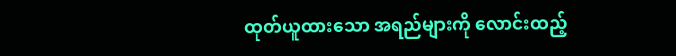ထုတ်ယူထားသော အရည်များကို လောင်းထည့်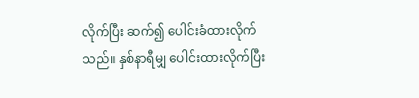လိုက်ပြီး ဆက်၍ ပေါင်းခံထားလိုက်သည်။ နှစ်နာရီမျှ ပေါင်းထားလိုက်ပြီး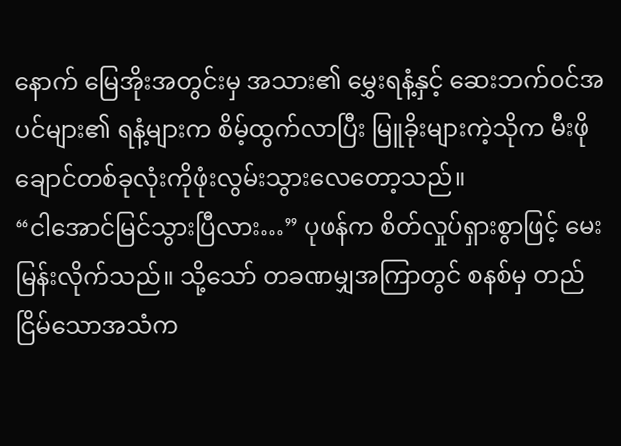နောက် မြေအိုးအတွင်းမှ အသား၏ မွှေးရနံ့နှင့် ဆေးဘက်၀င်အပင်များ၏ ရနံ့များက စိမ့်ထွက်လာပြီး မြူခိုးများကဲ့သိုက မီးဖိုချောင်တစ်ခုလုံးကိုဖုံးလွမ်းသွားလေတော့သည်။
“ငါအောင်မြင်သွားပြီလား…” ပုဖန်က စိတ်လှုပ်ရှားစွာဖြင့် မေးမြန်းလိုက်သည်။ သို့သော် တခဏမျှအကြာတွင် စနစ်မှ တည်ငြိမ်သောအသံက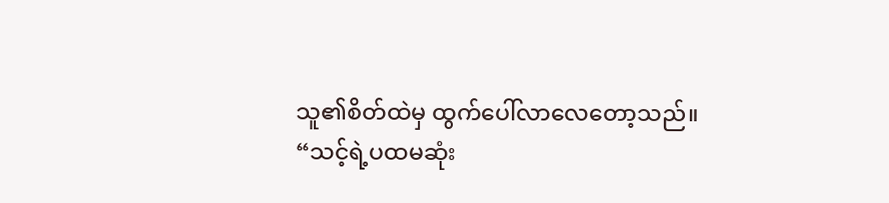သူ၏စိတ်ထဲမှ ထွက်ပေါ်လာလေတော့သည်။
“သင့်ရဲ့ပထမဆုံး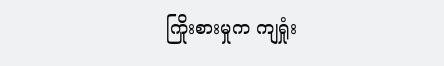ကြိုးစားမှုက ကျရှုံး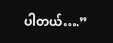ပါတယ်….”